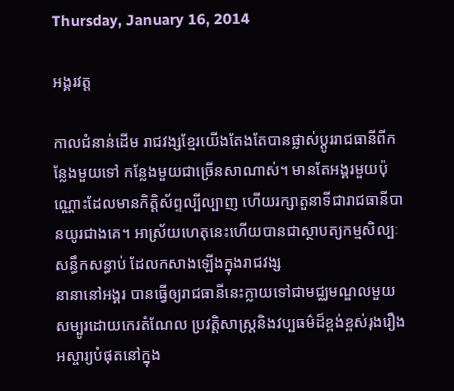Thursday, January 16, 2014

អង្គរវត្ត

កាលជំនាន់ដើម រាជវង្សខ្មែរយើងតែងតែបានផ្លាស់ប្ដូររាជធានីពីកន្លែងមួយទៅ កន្លែងមួយជាច្រើនសាណាស់។ មានតែអង្គរមួយប៉ុណ្ណោះដែលមានកិត្តិស័ព្ទល្បីល្បាញ ហើយរក្សាតួនាទីជារាជធានីបានយូរជាងគេ។ អាស្រ័យហេតុនេះហើយបានជាស្ថាបត្យកម្មសិល្បៈសន្ធឹកសន្ធាប់ ដែលកសាងឡើងក្នុងរាជវង្ស
នានានៅអង្គរ បានធ្វើឲ្យរាជធានីនេះក្លាយទៅជាមជ្ឈមណ្ឌលមួយសម្បូរដោយកេរតំណែល ប្រវត្តិសាស្ត្រនិងវប្បធម៌ដ៏ខ្ពង់ខ្ពស់រុងរឿងអស្ចារ្យបំផុតនៅក្នុង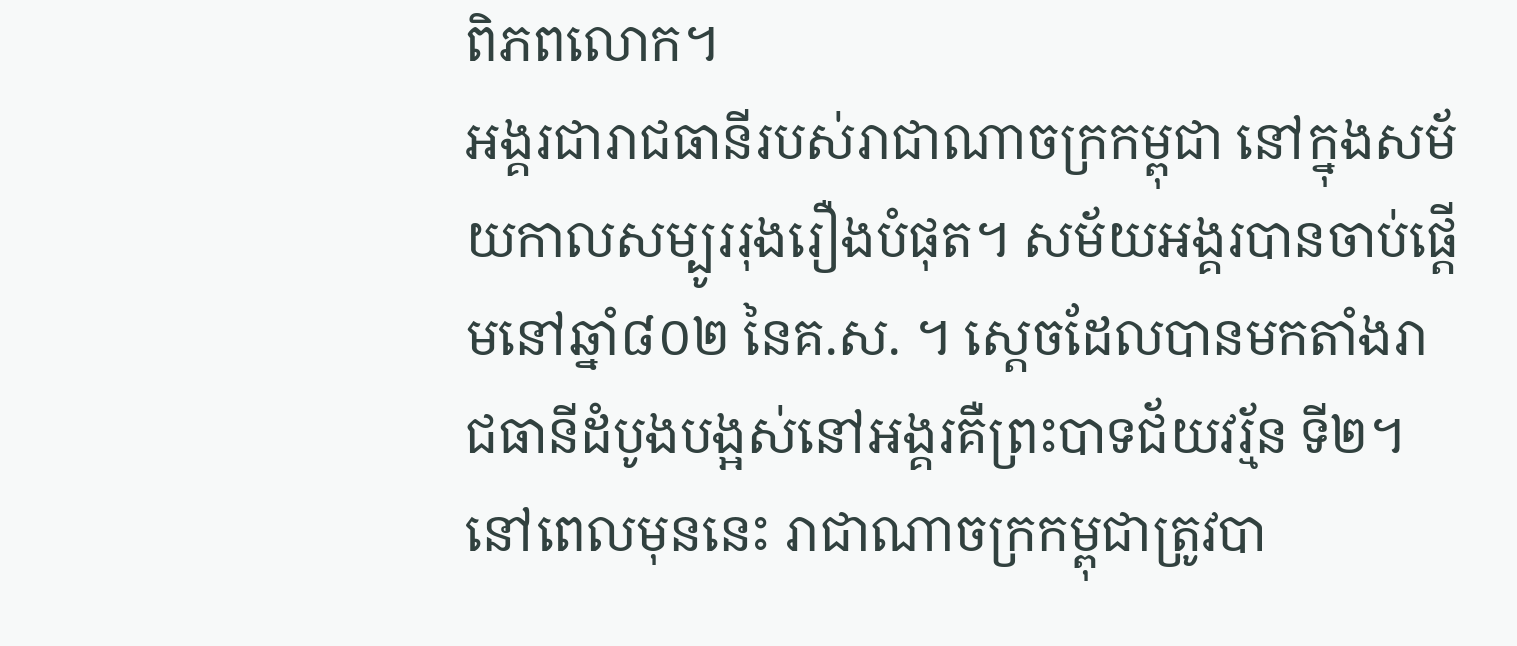ពិភពលោក។
អង្គរជារាជធានីរបស់រាជាណាចក្រកម្ពុជា នៅក្នុងសម័យកាលសម្បូររុងរឿងបំផុត។ សម័យអង្គរបានចាប់ផ្ដើមនៅឆ្នាំ៨០២ នៃគ.ស. ។ ស្ដេចដែលបានមកតាំងរាជធានីដំបូងបង្អស់នៅអង្គរគឺព្រះបាទជ័យវរ្ម័ន ទី២។ នៅពេលមុននេះ រាជាណាចក្រកម្ពុជាត្រូវបា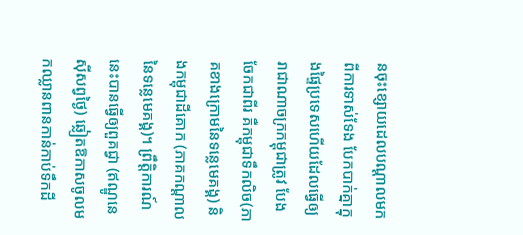នចុះខ្សោយដេលបណ្ដាលមកពីការទាស់ទែង បែកបាក់គ្នាក្នុងផ្ទៃប្រទេសហើយដែលធ្វើឲ្យរាជាណាចក្រកម្ពុជាត្រូវ បែងចែកជាពីរ គឺកម្ពុជាទឹកលិច(ភាគខាងក្រោមនៃទន្លេមេគង្គ) និងកម្ពុជាដីគោក (ភាគកណ្ដាលនៃទន្លេមេគង្គ)។ ព្រឹត្តិការណ៍នេះបានធ្វើឲ្យពួគជ្វា (ឥណ្ឌូនេស៊ីសព្វថ្ងៃ) ឆ្លៀតឱកាសចូលមកឈ្លានពានកាន់កាប់ទឹកដី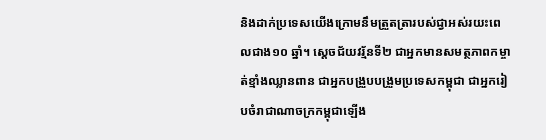និងដាក់ប្រទេសយើងក្រោមនឹមត្រួតត្រារបស់ជ្វាអស់រយះពេលជាង១០ ឆ្នាំ។ ស្ដេចជ័យវរ្ម័នទី២ ជាអ្នកមានសមត្ថភាពកម្ចាត់ខ្មាំងឈ្លានពាន ជាអ្នកបង្រួបបង្រួមប្រទេសកម្ពុជា ជាអ្នករៀបចំរាជាណាចក្រកម្ពុជាឡើង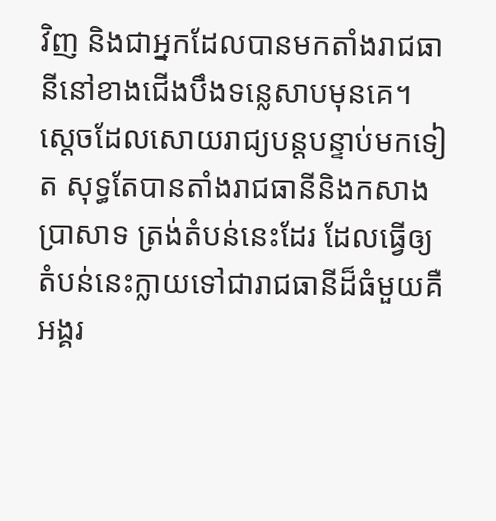វិញ និងជាអ្នកដែលបានមកតាំងរាជធានីនៅខាងជើងបឹងទន្លេសាបមុនគេ។ ស្ដេចដែលសោយរាជ្យបន្តបន្ទាប់មកទៀត សុទ្ធតែបានតាំងរាជធានីនិងកសាងប្រាសាទ ត្រង់តំបន់នេះដែរ ដែលធ្វើឲ្យតំបន់នេះក្លាយទៅជារាជធានីដ៏ធំមួយគឺអង្គរ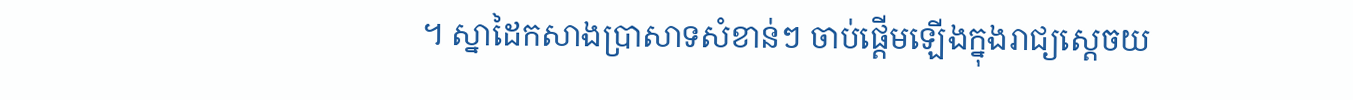។ ស្នាដៃកសាងប្រាសាទសំខាន់ៗ ចាប់ផ្ដើមឡើងក្នុងរាជ្យស្ដេចយ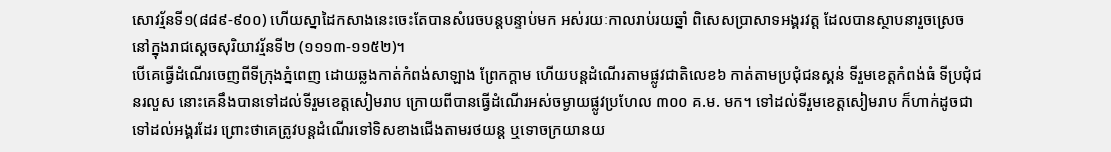សោវរ្ម័នទី១(៨៨៩-៩០០) ហើយស្នាដៃកសាងនេះចេះតែបានសំរេចបន្តបន្ទាប់មក អស់រយៈកាលរាប់រយឆ្នាំ ពិសេសប្រាសាទអង្គរវត្ត ដែលបានស្ថាបនារួចស្រេច នៅក្នុងរាជស្ដេចសុរិយាវរ្ម័នទី២ (១១១៣-១១៥២)។
បើគេធ្វើដំណើរចេញពីទីក្រុងភ្នំពេញ ដោយឆ្លងកាត់កំពង់សាឡាង ព្រែកក្ដាម ហើយបន្តដំណើរតាមផ្លូវជាតិលេខ៦ កាត់តាមប្រជុំជនស្គន់ ទីរួមខេត្តកំពង់ធំ ទីប្រជុំជនរលួស នោះគេនឹងបានទៅដល់ទីរួមខេត្តសៀមរាប ក្រោយពីបានធ្វើដំណើរអស់ចម្ងាយផ្លូវប្រហែល ៣០០ គ.ម. មក។ ទៅដល់ទីរួមខេត្តសៀមរាប ក៏ហាក់ដូចជាទៅដល់អង្គរដែរ ព្រោះថាគេត្រូវបន្តដំណើរទៅទិសខាងជើងតាមរថយន្ត ឬទោចក្រយានយ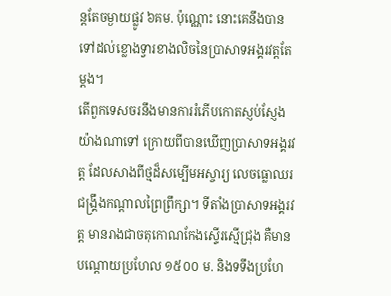ន្តតែចម្ងាយផ្លូវ ៦គម. ប៉ុណ្ណោះ នោះគេនឹងបានទៅដល់ខ្លោងទ្វារខាងលិចនៃប្រាសាទអង្គរវត្តតែម្ដង។
តើពួកទេសចរនឹងមានការរំភើបកោតស្ញប់ស្ញែងយ៉ាងណាទៅ ក្រោយពីបានឃើញប្រាសាទអង្គរវត្ត ដែលសាងពីថ្មដ៏សម្បើមអស្ចារ្យ លេចធ្លោឈរជង្គ្រឹងកណ្ដាលព្រៃព្រឹក្សា។ ទីតាំងប្រាសាទអង្គរវត្ត មានរាងជាចតុកោណកែងស្ទើរស្មើជ្រុង គឺមានបណ្ដោយប្រហែល ១៥០០ ម. និងទទឹងប្រហែ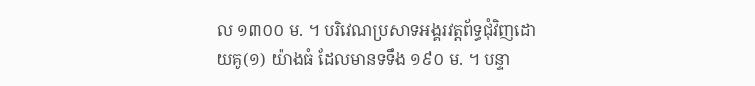ល ១៣០០ ម. ។ បរិវេណប្រសាទអង្គរវត្តព័ទ្ធជុំវិញដោយគូ(១) យ៉ាងធំ ដែលមានទទឹង ១៩០ ម. ។ បន្ទា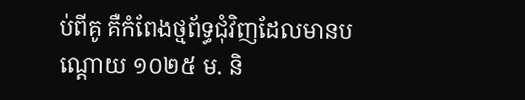ប់ពីគូ គឺកំពែងថ្មព័ទ្ធជុំវិញដែលមានបណ្ដោយ ១០២៥ ម. និ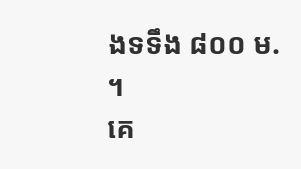ងទទឹង ៨០០ ម. ។
គេ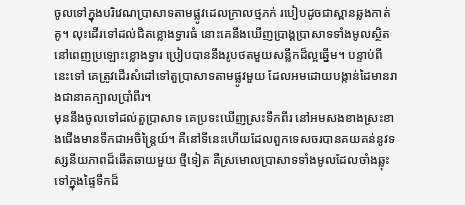ចូលទៅក្នុងបរិវេណប្រាសាទតាមផ្លូវដេលក្រាលថ្មភក់ របៀបដូចជាស្ពានឆ្លងកាត់គូ។ លុះដើរទៅដល់ជិតខ្លោងទ្វារធំ នោះគេនឹងឃើញប្រាង្គប្រាសាទទាំងមូលស្ថិតនៅពេញប្រឡោះខ្លោងទ្វារ ប្រៀបបាននឹងរូបថតមួយសន្លឹកដ៏ល្អឆ្នើម។ បន្ទាប់ពីនេះទៅ គេត្រូវដើរសំដៅទៅតួប្រាសាទតាមផ្លូវមួយ ដែលអមដោយបង្កាន់ដៃមានរាងជានាគក្បាលប្រាំពីរ។
មុននឹងចូលទៅដល់តួប្រាសាទ គេប្រទះឃើញស្រះទឹកពីរ នៅអមសងខាងស្រះខាងជើងមានទឹកជាអចិន្ត្រៃយ៍។ គឺនៅទីនេះហើយដែលពួកទេសចរបានគយគន់នូវទស្សនីយភាពដ៏ឆើតឆាយមួយ ថ្មីទៀត គឺស្រមោលប្រាសាទទាំងមូលដែលចាំងឆ្លុះទៅក្នុងផ្ទៃទឹកដ៏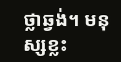ថ្លាឆ្វង់។ មនុស្សខ្លះ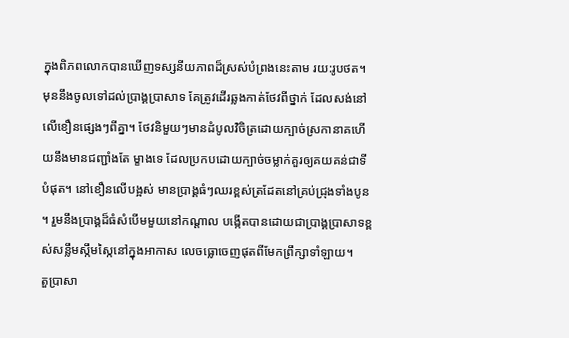ក្នុងពិភពលោកបានឃើញទស្សនីយភាពដ៏ស្រស់បំព្រងនេះតាម រយ:រូបថត។
មុននឹងចូលទៅដល់ប្រាង្គប្រាសាទ គែត្រូវដើរឆ្លងកាត់ថែវពីថ្នាក់ ដែលសង់នៅលើខឿនផ្សេងៗពីគ្នា។ ថែវនិមួយៗមានដំបូលវិចិត្រដោយក្បាច់ស្រកានាគហើយនឹងមានជញ្ជាំងតែ ម្ខាងទេ ដែលប្រកបដោយក្បាច់ចម្លាក់គួរឲ្យគយគន់ជាទីបំផុត។ នៅខឿនលើបង្អស់ មានប្រាង្គធំៗឈរខ្ពស់ត្រដែតនៅគ្រប់ជ្រុងទាំងបូន។ រួមនឹងប្រាង្គដ៏ធំសំបើមមួយនៅកណ្ដាល បង្កើតបានដោយជាប្រាង្គប្រាសាទខ្ពស់សន្លឹមស្កឹមស្កៃនៅក្នុងអាកាស លេចធ្លោចេញផុតពីមែកព្រឹក្សាទាំឡាយ។
តួប្រាសា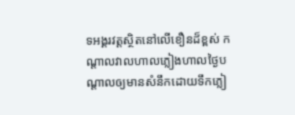ទអង្គរវត្តស្ថិតនៅលើខឿនដ៏ខ្ពស់ កណ្ដាលវាលហាលភ្លៀងហាលថ្ងៃបណ្ដាលឲ្យមានសំនឹកដោយទឹកភ្លៀ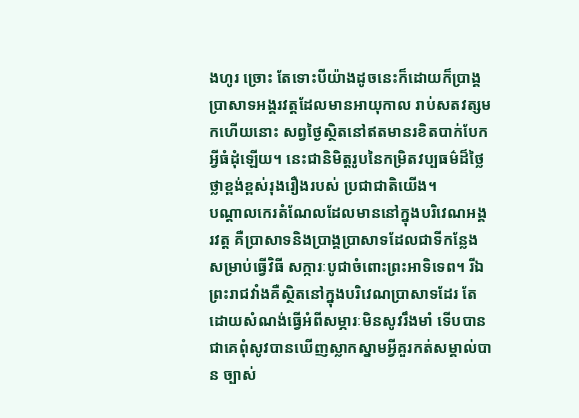ងហូរ ច្រោះ តែទោះបីយ៉ាងដូចនេះក៏ដោយក៏ប្រាង្គប្រាសាទអង្គរវត្តដែលមានអាយុកាល រាប់សតវត្សមកហើយនោះ សព្វថ្ងៃស្ថិតនៅឥតមានរខិតបាក់បែកអ្វីធំដុំឡើយ។ នេះជានិមិត្តរូបនៃកម្រិតវប្បធម៌ដ៏ថ្លៃថ្លាខ្ពង់ខ្ពស់រុងរឿងរបស់ ប្រជាជាតិយើង។
បណ្ដាលកេរតំណែលដែលមាននៅក្នុងបរិវេណអង្គរវត្ត គឺប្រាសាទនិងប្រាង្គប្រាសាទដែលជាទីកន្លែងសម្រាប់ធ្វើវិធី សក្ការៈបូជាចំពោះព្រះអាទិទេព។ រីឯព្រះរាជវាំងគឺស្ថិតនៅក្នុងបរិវេណប្រាសាទដែរ តែដោយសំណង់ធ្វើអំពីសម្ភារៈមិនសូវរឹងមាំ ទើបបានជាគេពុំសូវបានឃើញស្លាកស្នាមអ្វីគួរកត់សម្គាល់បាន ច្បាស់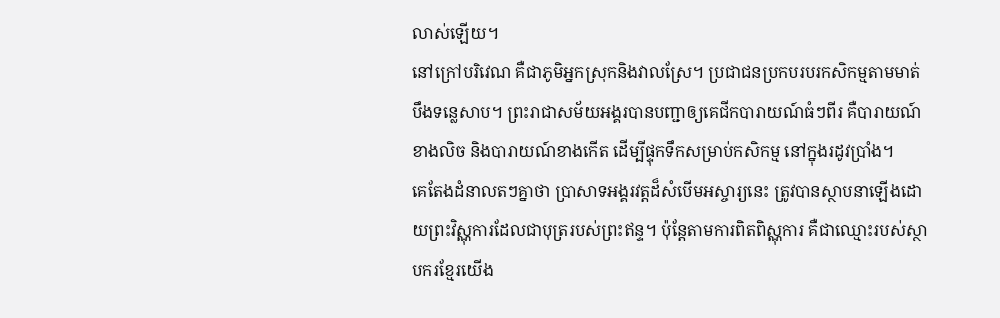លាស់ឡើយ។
នៅក្រៅបរិវេណ គឺជាភូមិអ្នកស្រុកនិងវាលស្រែ។ ប្រជាជនប្រកបរបរកសិកម្មតាមមាត់បឹងទន្លេសាប។ ព្រះរាជាសម័យអង្គរបានបញ្ជាឲ្យគេជីកបារាយណ៍ធំៗពីរ គឺបារាយណ៍ខាងលិច និងបារាយណ៍ខាងកើត ដើម្បីផ្ទុកទឹកសម្រាប់កសិកម្ម នៅក្នុងរដូវប្រាំង។
គេតែងដំនាលតៗគ្នាថា ប្រាសាទអង្គរវត្តដ៏សំបើមអស្ចារ្យនេះ ត្រូវបានស្ថាបនាឡើងដោយព្រះវិស្ណុការដែលជាបុត្ររបស់ព្រះឥន្ទ។ ប៉ុន្តែតាមការពិតពិស្ណុការ គឺជាឈ្មោះរបស់ស្ថាបករខ្មែរយើង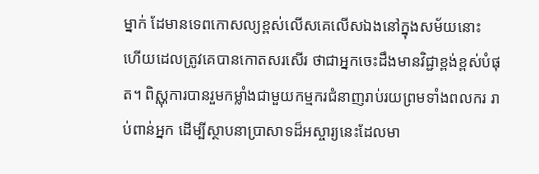ម្នាក់ ដែមានទេពកោសល្យខ្ពស់លើសគេលើសឯងនៅក្នុងសម័យនោះ ហើយដេលត្រូវគេបានកោតសរសើរ ថាជាអ្នកចេះដឹងមានវិជ្ជាខ្ពង់ខ្ពស់បំផុត។ ពិស្ណុការបានរួមកម្លាំងជាមួយកម្មករជំនាញរាប់រយព្រមទាំងពលករ រាប់ពាន់អ្នក ដើម្បីស្ថាបនាប្រាសាទដ៏អស្ចារ្យនេះដែលមា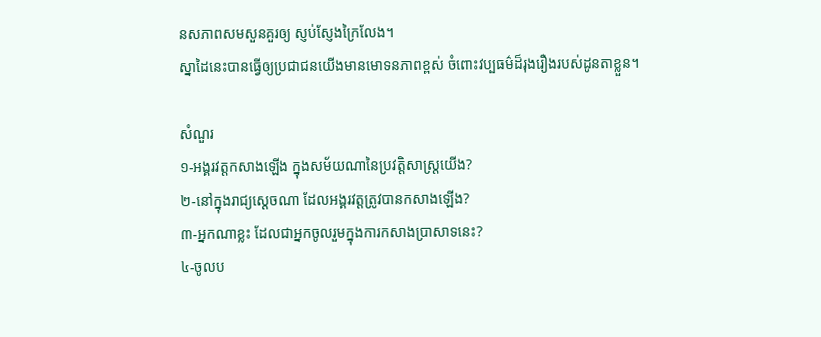នសភាពសមសួនគួរឲ្យ ស្ញប់ស្ញែងក្រៃលែង។
ស្នាដៃនេះបានធ្វើឲ្យប្រជាជនយើងមានមោទនភាពខ្ពស់ ចំពោះវប្បធម៌ដ៏រុងរឿងរបស់ដូនតាខ្លួន។

សំណួរ
១-អង្គរវត្តកសាងឡើង ក្នុងសម័យណានៃប្រវត្តិសាស្ត្រយើង?
២-នៅក្នុងរាជ្យស្ដេចណា ដែលអង្គរវត្តត្រូវបានកសាងឡើង?
៣-អ្នកណាខ្លះ ដែលជាអ្នកចូលរួមក្នុងការកសាងប្រាសាទនេះ?
៤-ចូលប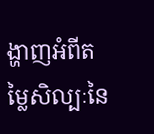ង្ហាញអំពីតម្លៃសិល្បៈនៃ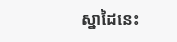ស្នាដៃនេះ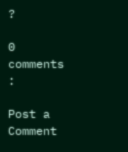?

0 comments :

Post a Comment